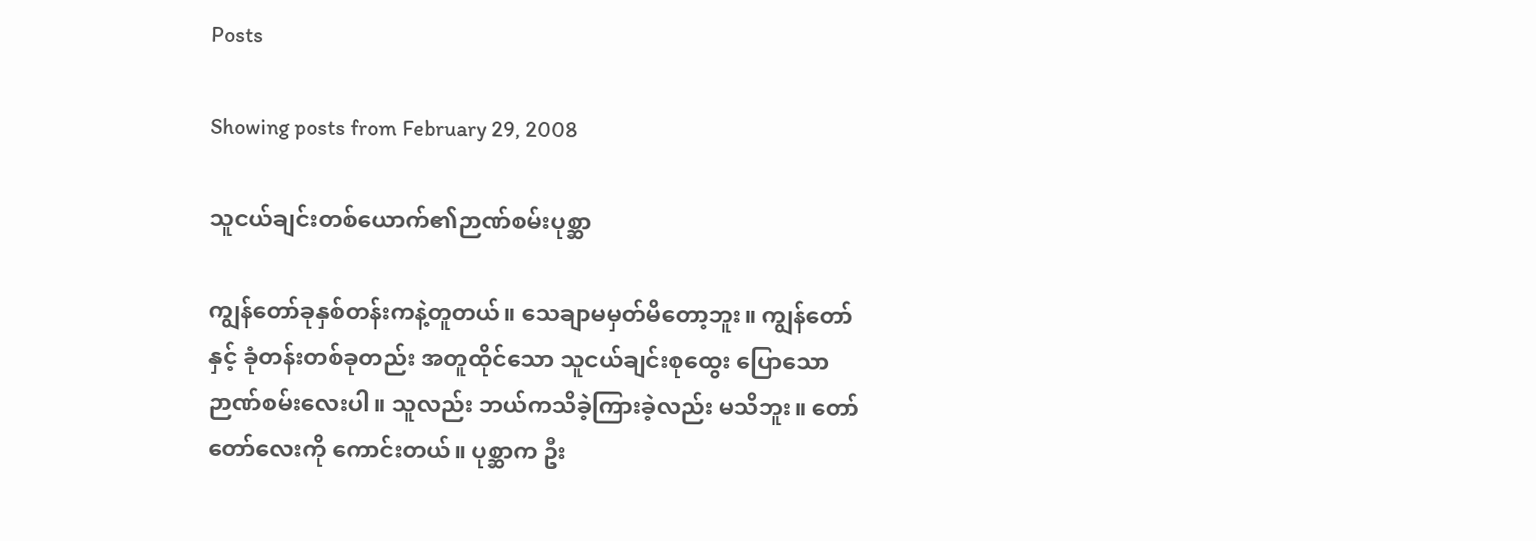Posts

Showing posts from February 29, 2008

သူငယ်ချင်းတစ်ယောက်၏ဉာဏ်စမ်းပုစ္ဆာ

ကျွန်တော်ခုနှစ်တန်းကနဲ့တူတယ်။ သေချာမမှတ်မိတော့ဘူး။ ကျွန်တော်နှင့် ခုံတန်းတစ်ခုတည်း အတူထိုင်သော သူငယ်ချင်းစုထွေး ပြောသောဉာဏ်စမ်းလေးပါ။ သူလည်း ဘယ်ကသိခဲ့ကြားခဲ့လည်း မသိဘူး။ တော်တော်လေးကို ကောင်းတယ်။ ပုစ္ဆာက ဦး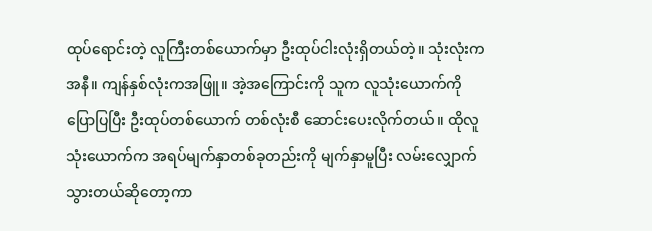ထုပ်ရောင်းတဲ့ လူကြီးတစ်ယောက်မှာ ဦးထုပ်ငါးလုံးရှိတယ်တဲ့။ သုံးလုံးကအနီ။ ကျန်နှစ်လုံးကအဖြူ။ အဲ့အကြောင်းကို သူက လူသုံးယောက်ကို ပြောပြပြီး ဦးထုပ်တစ်ယောက် တစ်လုံးစီ ဆောင်းပေးလိုက်တယ်။ ထိုလူသုံးယောက်က အရပ်မျက်နှာတစ်ခုတည်းကို မျက်နှာမူပြီး လမ်းလျှောက်သွားတယ်ဆိုတော့ကာ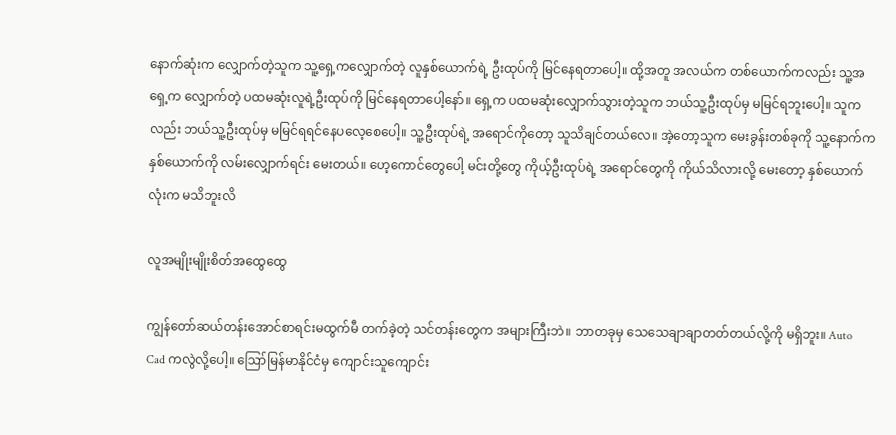နောက်ဆုံးက လျှောက်တဲ့သူက သူ့ရှေ့ကလျှောက်တဲ့ လူနှစ်ယောက်ရဲ့ ဦးထုပ်ကို မြင်နေရတာပေါ့။ ထို့အတူ အလယ်က တစ်ယောက်ကလည်း သူ့အရှေ့က လျှောက်တဲ့ ပထမဆုံးလူရဲ့ဦးထုပ်ကို မြင်နေရတာပေါ့နော်။ ရှေ့က ပထမဆုံးလျှောက်သွားတဲ့သူက ဘယ်သူ့ဦးထုပ်မှ မမြင်ရဘူးပေါ့။ သူကလည်း ဘယ်သူ့ဦးထုပ်မှ မမြင်ရရင်နေပလေ့စေပေါ့။ သူ့ဦးထုပ်ရဲ့ အရောင်ကိုတော့ သူသိချင်တယ်လေ။ အဲ့တော့သူက မေးခွန်းတစ်ခုကို သူ့နောက်က နှစ်ယောက်ကို လမ်းလျှောက်ရင်း မေးတယ်။ ဟေ့ကောင်တွေပေါ့ မင်းတို့တွေ ကိုယ့်ဦးထုပ်ရဲ့ အရောင်တွေကို ကိုယ်သိလားလို့ မေးတော့ နှစ်ယောက်လုံးက မသိဘူးလိ

လူအမျိုးမျိုးစိတ်အထွေထွေ

ကျွန်တော်ဆယ်တန်းအောင်စာရင်းမထွက်မီ တက်ခဲ့တဲ့ သင်တန်းတွေက အများကြီးဘဲ။ ဘာတခုမှ သေသေချာချာတတ်တယ်လို့ကို မရှိဘူး။ Auto Cad ကလွဲလို့ပေါ့။ ဪမြန်မာနိုင်ငံမှ ကျောင်းသူကျောင်း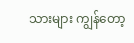သားများ ကျွန်တော့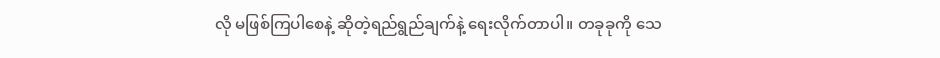လို မဖြစ်ကြပါစေနဲ့ ဆိုတဲ့ရည်ရွည်ချက်နဲ့ ရေးလိုက်တာပါ။ တခုခုကို သေ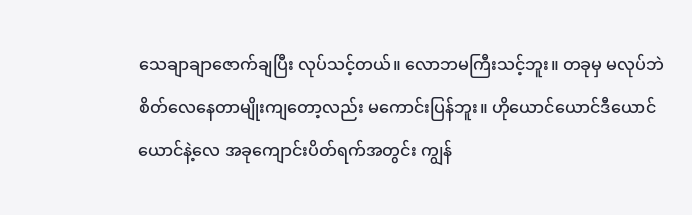သေချာချာဇောက်ချပြီး လုပ်သင့်တယ်။ လောဘမကြီးသင့်ဘူး။ တခုမှ မလုပ်ဘဲ စိတ်လေနေတာမျိုးကျတော့လည်း မကောင်းပြန်ဘူး။ ဟိုယောင်ယောင်ဒီယောင်ယောင်နဲ့လေ အခုကျောင်းပိတ်ရက်အတွင်း ကျွန်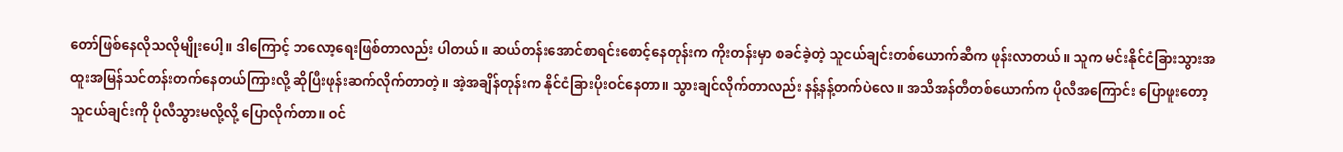တော်ဖြစ်နေလိုသလိုမျိုးပေါ့။ ဒါကြောင့် ဘလော့ရေးဖြစ်တာလည်း ပါတယ်။ ဆယ်တန်းအောင်စာရင်းစောင့်နေတုန်းက ကိုးတန်းမှာ စခင်ခဲ့တဲ့ သူငယ်ချင်းတစ်ယောက်ဆီက ဖုန်းလာတယ်။ သူက မင်းနိုင်ငံခြားသွားအထူးအမြန်သင်တန်းတက်နေတယ်ကြားလို့ ဆိုပြီးဖုန်းဆက်လိုက်တာတဲ့။ အဲ့အချိန်တုန်းက နိုင်ငံခြားပိုးဝင်နေတာ။ သွားချင်လိုက်တာလည်း နန့်နန့်တက်ပဲလေ။ အသိအန်တီတစ်ယောက်က ပိုလီအကြောင်း ပြောဖူးတော့သူငယ်ချင်းကို ပိုလီသွားမလို့လို့ ပြောလိုက်တာ။ ဝင်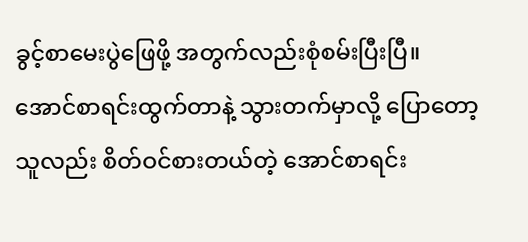ခွင့်စာမေးပွဲဖြေဖို့ အတွက်လည်းစုံစမ်းပြီးပြီ။ အောင်စာရင်းထွက်တာနဲ့ သွားတက်မှာလို့ ပြောတော့သူလည်း စိတ်ဝင်စားတယ်တဲ့ အောင်စာရင်း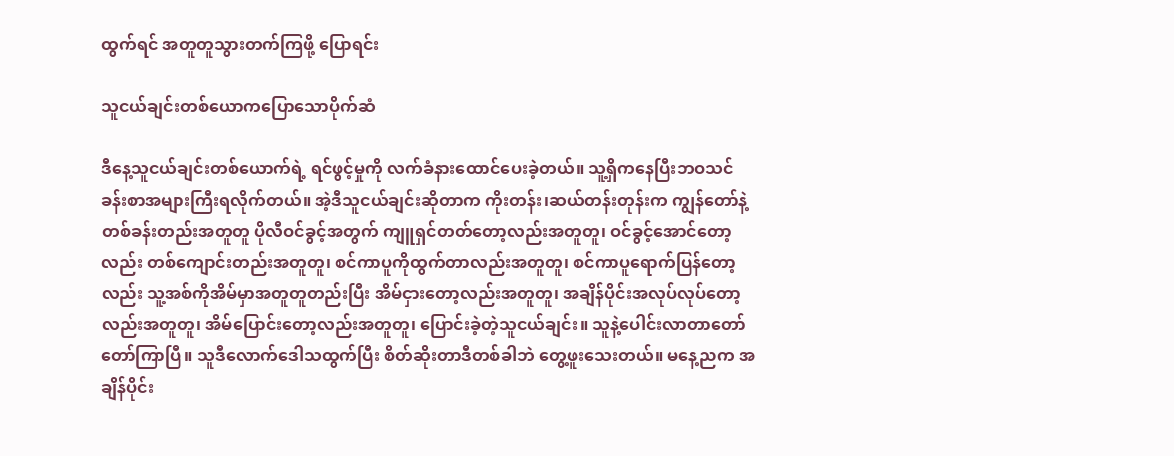ထွက်ရင် အတူတူသွားတက်ကြဖို့ ပြောရင်း

သူငယ်ချင်းတစ်ယောကပြောသောပိုက်ဆံ

ဒီနေ့သူငယ်ချင်းတစ်ယောက်ရဲ့ ရင်ဖွင့်မှုကို လက်ခံနားထောင်ပေးခဲ့တယ်။ သူ့ရှိကနေပြီးဘဝသင်ခန်းစာအများကြီးရလိုက်တယ်။ အဲ့ဒီသူငယ်ချင်းဆိုတာက ကိုးတန်း၊ဆယ်တန်းတုန်းက ကျွန်တော်နဲ့တစ်ခန်းတည်းအတူတူ ပိုလီဝင်ခွင့်အတွက် ကျူရှင်တတ်တော့လည်းအတူတူ၊ ဝင်ခွင့်အောင်တော့လည်း တစ်ကျောင်းတည်းအတူတူ၊ စင်ကာပူကိုထွက်တာလည်းအတူတူ၊ စင်ကာပူရောက်ပြန်တော့လည်း သူ့အစ်ကိုအိမ်မှာအတူတူတည်းပြီး အိမ်ငှားတော့လည်းအတူတူ၊ အချိန်ပိုင်းအလုပ်လုပ်တော့လည်းအတူတူ၊ အိမ်ပြောင်းတော့လည်းအတူတူ၊ ပြောင်းခဲ့တဲ့သူငယ်ချင်း။ သူနဲ့ပေါင်းလာတာတော်တော်ကြာပြီ။ သူဒီလောက်ဒေါသထွက်ပြီး စိတ်ဆိုးတာဒီတစ်ခါဘဲ တွေ့ဖူးသေးတယ်။ မနေ့ညက အချိန်ပိုင်း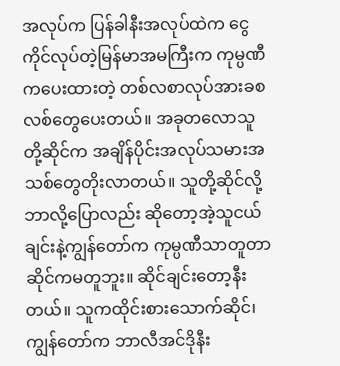အလုပ်က ပြန်ခါနီးအလုပ်ထဲက ငွေကိုင်လုပ်တဲ့မြန်မာအမကြီးက ကုမ္ပဏီကပေးထားတဲ့ တစ်လစာလုပ်အားခစလစ်တွေပေးတယ်။ အခုတလောသူတို့ဆိုင်က အချိန်ပိုင်းအလုပ်သမားအသစ်တွေတိုးလာတယ်။ သူတို့ဆိုင်လို့ဘာလို့ပြောလည်း ဆိုတော့အဲ့သူငယ်ချင်းနဲ့ကျွန်တော်က ကုမ္ပဏီသာတူတာဆိုင်ကမတူဘူး။ ဆိုင်ချင်းတော့နီးတယ်။ သူကထိုင်းစားသောက်ဆိုင်၊ ကျွန်တော်က ဘာလီအင်ဒိုနီး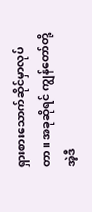ရှားစားသောက်ဆိုင်မှာလုပ်တာ။ အခုဆိုရင် ကျွန်တော်တို့အဲ့ဒီ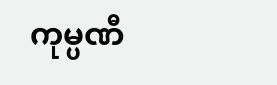ကုမ္ပဏီ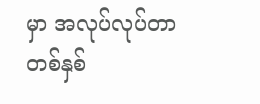မှာ အလုပ်လုပ်တာ တစ်နှစ်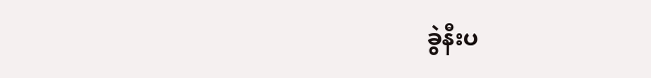ခွဲနီးပ